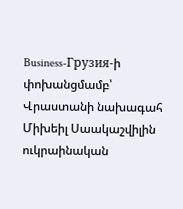Business-Грузия-ի փոխանցմամբ՝ Վրաստանի նախագահ Միխեիլ Սաակաշվիլին ուկրաինական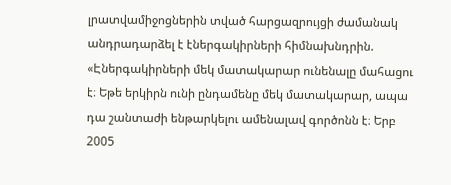լրատվամիջոցներին տված հարցազրույցի ժամանակ անդրադարձել է էներգակիրների հիմնախնդրին.
«Էներգակիրների մեկ մատակարար ունենալը մահացու է։ Եթե երկիրն ունի ընդամենը մեկ մատակարար, ապա դա շանտաժի ենթարկելու ամենալավ գործոնն է։ Երբ 2005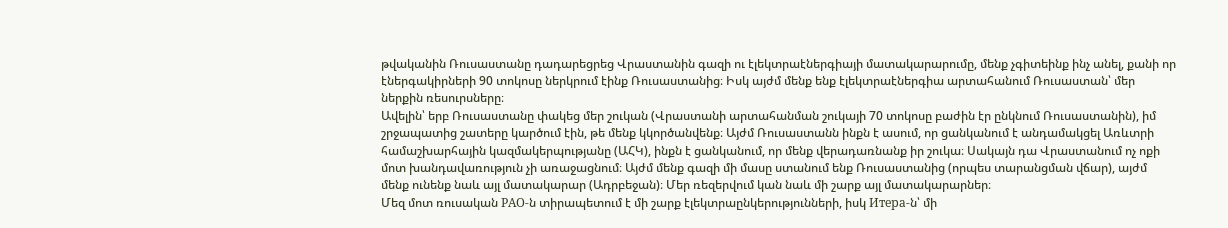թվականին Ռուսաստանը դադարեցրեց Վրաստանին գազի ու էլեկտրաէներգիայի մատակարարումը, մենք չգիտեինք ինչ անել, քանի որ էներգակիրների 90 տոկոսը ներկրում էինք Ռուսաստանից։ Իսկ այժմ մենք ենք էլեկտրաէներգիա արտահանում Ռուսաստան՝ մեր ներքին ռեսուրսները։
Ավելին՝ երբ Ռուսաստանը փակեց մեր շուկան (Վրաստանի արտահանման շուկայի 70 տոկոսը բաժին էր ընկնում Ռուսաստանին), իմ շրջապատից շատերը կարծում էին, թե մենք կկործանվենք։ Այժմ Ռուսաստանն ինքն է ասում, որ ցանկանում է անդամակցել Առևտրի համաշխարհային կազմակերպությանը (ԱՀԿ), ինքն է ցանկանում, որ մենք վերադառնանք իր շուկա։ Սակայն դա Վրաստանում ոչ ոքի մոտ խանդավառություն չի առաջացնում։ Այժմ մենք գազի մի մասը ստանում ենք Ռուսաստանից (որպես տարանցման վճար), այժմ մենք ունենք նաև այլ մատակարար (Ադրբեջան)։ Մեր ռեզերվում կան նաև մի շարք այլ մատակարարներ։
Մեզ մոտ ռուսական РАО-ն տիրապետում է մի շարք էլեկտրաընկերությունների, իսկ Итера-ն՝ մի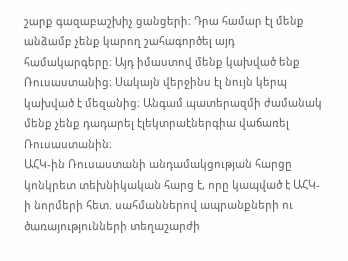շարք գազաբաշխիչ ցանցերի։ Դրա համար էլ մենք անձամբ չենք կարող շահագործել այդ համակարգերը։ Այդ իմաստով մենք կախված ենք Ռուսաստանից։ Սակայն վերջինս էլ նույն կերպ կախված է մեզանից։ Անգամ պատերազմի ժամանակ մենք չենք դադարել էլեկտրաէներգիա վաճառել Ռուսաստանին։
ԱՀԿ-ին Ռուսաստանի անդամակցության հարցը կոնկրետ տեխնիկական հարց է, որը կապված է ԱՀԿ-ի նորմերի հետ. սահմաններով ապրանքների ու ծառայությունների տեղաշարժի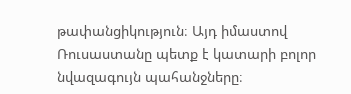թափանցիկություն։ Այդ իմաստով Ռուսաստանը պետք է կատարի բոլոր նվազագույն պահանջները։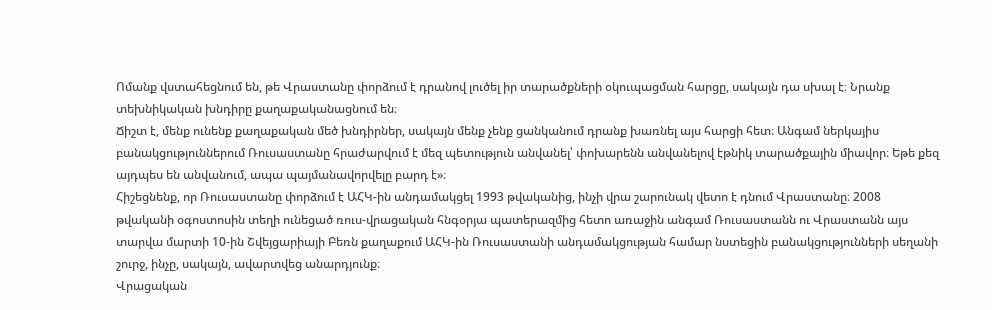Ոմանք վստահեցնում են, թե Վրաստանը փորձում է դրանով լուծել իր տարածքների օկուպացման հարցը, սակայն դա սխալ է։ Նրանք տեխնիկական խնդիրը քաղաքականացնում են։
Ճիշտ է, մենք ունենք քաղաքական մեծ խնդիրներ, սակայն մենք չենք ցանկանում դրանք խառնել այս հարցի հետ։ Անգամ ներկայիս բանակցություններում Ռուսաստանը հրաժարվում է մեզ պետություն անվանել՝ փոխարենն անվանելով էթնիկ տարածքային միավոր։ Եթե քեզ այդպես են անվանում, ապա պայմանավորվելը բարդ է»։
Հիշեցնենք, որ Ռուսաստանը փորձում է ԱՀԿ-ին անդամակցել 1993 թվականից, ինչի վրա շարունակ վետո է դնում Վրաստանը։ 2008 թվականի օգոստոսին տեղի ունեցած ռուս-վրացական հնգօրյա պատերազմից հետո առաջին անգամ Ռուսաստանն ու Վրաստանն այս տարվա մարտի 10-ին Շվեյցարիայի Բեռն քաղաքում ԱՀԿ-ին Ռուսաստանի անդամակցության համար նստեցին բանակցությունների սեղանի շուրջ, ինչը, սակայն, ավարտվեց անարդյունք։
Վրացական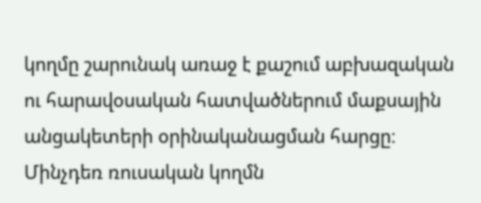կողմը շարունակ առաջ է քաշում աբխազական ու հարավօսական հատվածներում մաքսային անցակետերի օրինականացման հարցը։ Մինչդեռ ռուսական կողմն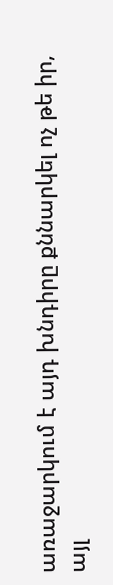առաջարկում է այդ խնդիրը քննարկել ոչ թե իր, այլ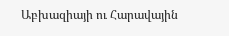Աբխազիայի ու Հարավային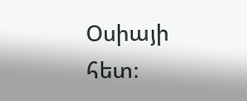Օսիայի հետ։